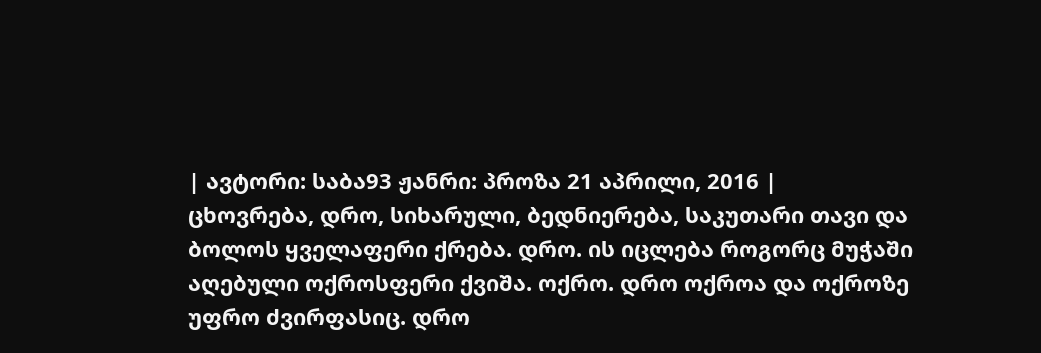| ავტორი: საბა93 ჟანრი: პროზა 21 აპრილი, 2016 |
ცხოვრება, დრო, სიხარული, ბედნიერება, საკუთარი თავი და ბოლოს ყველაფერი ქრება. დრო. ის იცლება როგორც მუჭაში აღებული ოქროსფერი ქვიშა. ოქრო. დრო ოქროა და ოქროზე უფრო ძვირფასიც. დრო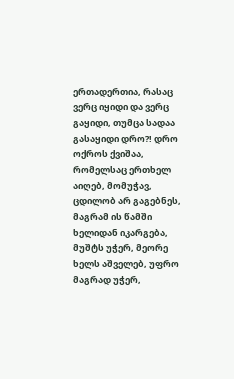ერთადერთია, რასაც ვერც იყიდი და ვერც გაყიდი, თუმცა სადაა გასაყიდი დრო?! დრო ოქროს ქვიშაა, რომელსაც ერთხელ აიღებ, მომუჭავ, ცდილობ არ გაგებნეს, მაგრამ ის წამში ხელიდან იკარგება, მუშტს უჭერ, მეორე ხელს აშველებ, უფრო მაგრად უჭერ,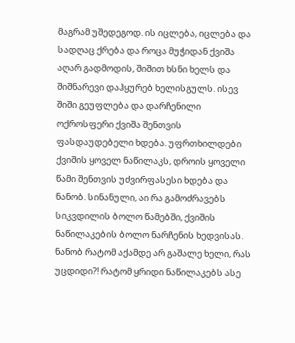მაგრამ უშედეგოდ. ის იცლება, იცლება და სადღაც ქრება და როცა მუჭიდან ქვიშა აღარ გადმოდის, შიშით ხსნი ხელს და შიშნარევი დაჰყურებ ხელისგულს. ისევ შიში გეუფლება და დარჩენილი ოქროსფერი ქვიშა შენთვის ფასდაუდებელი ხდება. უფრთხილდები ქვიშის ყოველ ნაწილაკს, დროის ყოველი წამი შენთვის უძვირფასესი ხდება და ნანობ. სინანული, აი რა გამოძრავებს სიკვდილის ბოლო წამებში, ქვიშის ნაწილაკების ბოლო ნარჩენის ხედვისას. ნანობ რატომ აქამდე არ გაშალე ხელი, რას უცდიდი?! რატომ ყრიდი ნაწილაკებს ასე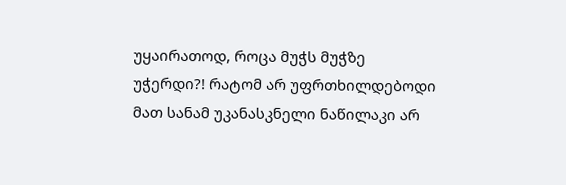უყაირათოდ, როცა მუჭს მუჭზე უჭერდი?! რატომ არ უფრთხილდებოდი მათ სანამ უკანასკნელი ნაწილაკი არ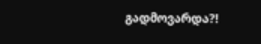გადმოვარდა?!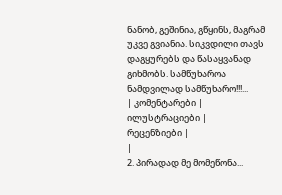ნანობ, გეშინია, გწყინს, მაგრამ უკვე გვიანია. სიკვდილი თავს დაგყურებს და წასაყვანად გიხმობს. სამწუხაროა ნამდვილად სამწუხარო!!!...
| კომენტარები |
ილუსტრაციები |
რეცენზიები |
|
2. პირადად მე მომეწონა...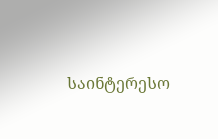საინტერესო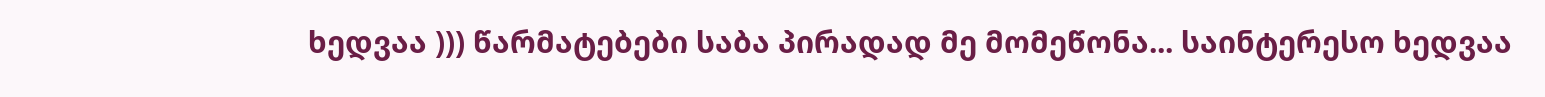ხედვაა ))) წარმატებები საბა პირადად მე მომეწონა... საინტერესო ხედვაა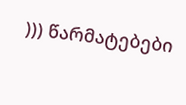))) წარმატებები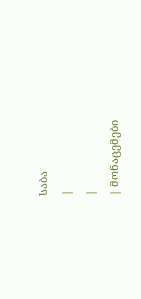საბა
|
|
| მონაცემები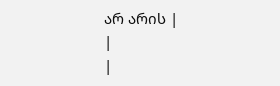არ არის |
|
|